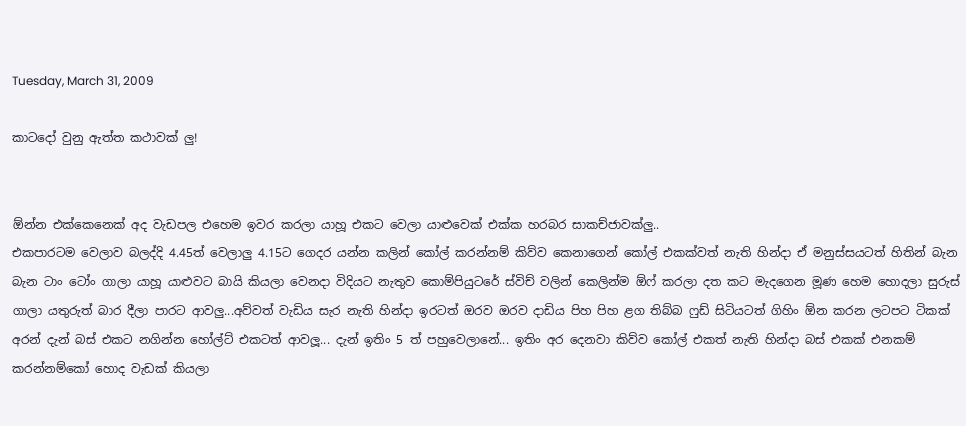Tuesday, March 31, 2009

කාටදෝ වුනු ඇත්ත කථාවක් ලු!


ඕන්න එක්කෙනෙක් අද වැඩපල එහෙම ඉවර කරලා යාහූ එකට වෙලා යාළුවෙක් එක්ක හරබර සාකච්ජාවක්ලු..
එකපාරටම වෙලාව බලද්දි 4.45ත් වෙලාලු 4.15ට ගෙදර යන්න කලින් කෝල් කරන්නම් කිව්ව කෙනාගෙන් කෝල් එකක්වත් නැති හින්දා ඒ මනුස්සයටත් හිතින් බැන බැන ටාං ටෝං ගාලා යාහූ යාළුවට බායි කියලා වෙනදා විදියට නැතුව කොම්පියුටරේ ස්විච් වලින් කෙලින්ම ඕෆ් කරලා දත කට මැදගෙන මූණ හෙම හොදලා සුරුස් ගාලා යතුරුත් බාර දීලා පාරට ආවලු...අව්වත් වැඩිය සැර නැති හින්දා ඉරටත් ඔරව ඔරව දාඩිය පිහ පිහ ළග තිබ්බ ෆුඩ් සිටියටත් ගිහිං ඕන කරන ලටපට ටිකක් අරන් දැන් බස් එකට නගින්න හෝල්ට් එකටත් ආවලූ... දැන් ඉතිං 5 ත් පහුවෙලානේ... ඉතිං අර දෙනවා කිව්ව කෝල් එකත් නැති හින්දා බස් එකක් එනකම් කරන්නම්කෝ හොද වැඩක් කියලා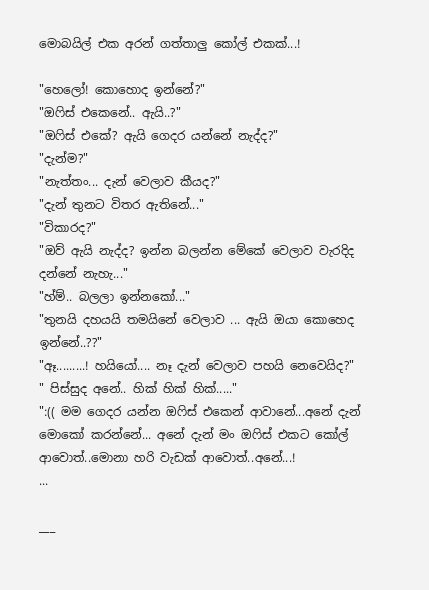මොබයිල් එක අරන් ගත්තාලු කෝල් එකක්...!

"හෙලෝ! කොහොද ඉන්නේ?"
"ඔෆිස් එකෙනේ.. ඇයි..?"
"ඔෆිස් එකේ? ඇයි ගෙදර යන්නේ නැද්ද?"
"දැන්ම?"
"නැත්තං... දැන් වෙලාව කීයද?"
"දැන් තුනට විතර ඇතිනේ..."
"විකාරද?"
"ඔව් ඇයි නැද්ද? ඉන්න බලන්න මේකේ වෙලාව වැරදිද දන්නේ නැහැ..."
"හ්ම්.. බලලා ඉන්නකෝ..."
"තුනයි දහයයි තමයිනේ වෙලාව ... ඇයි ‍ඔයා කොහෙද ඉන්නේ..??"
"ඈ.........! හයියෝ.... නෑ දැන් වෙලාව පහයි නෙවෙයිද?"
" පිස්සුද අනේ.. හික් හික් හික්....."
":(( මම ගෙදර යන්න ඔෆිස් එකෙන් ආවානේ...අනේ දැන් මොකෝ කරන්නේ... අනේ දැන් මං ඔෆිස් එකට කෝල් ආවොත්..මොනා හරි වැඩක් ආවොත්..අනේ...!
...

___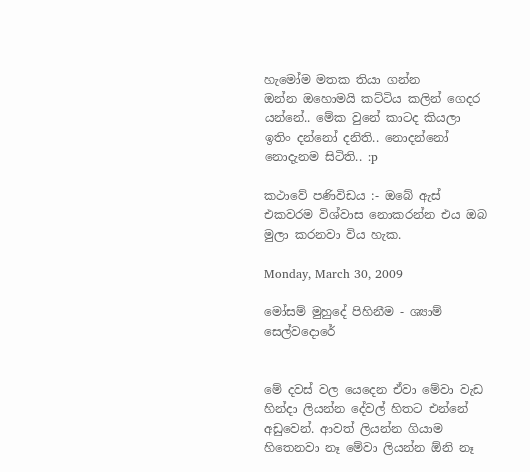හැමෝම මතක තියා ගන්න ඔන්න ‍ඔහොමයි කට්ටිය කලින් ගෙදර යන්නේ.. මේක වුනේ කාටද කියලා ඉතිං දන්නෝ දනිති.. නොදන්නෝ නොදැනම සිටිති.. :p

කථාවේ පණිවිඩය :- ඔබේ ඇස් එකවරම විශ්වාස නොකරන්න එය ඔබ මුලා කරනවා විය හැක.

Monday, March 30, 2009

මෝසම් මුහුදේ පිහිනීම - ශ්‍යාම් සෙල්වදොරේ


මේ දවස් වල යෙදෙන ඒවා මේවා වැඩ හින්දා ලියන්න දේවල් හිතට එන්නේ අඩුවෙන්. ආවත් ලියන්න ගියාම හිතෙනවා නෑ මේවා ලියන්න ඕනි නෑ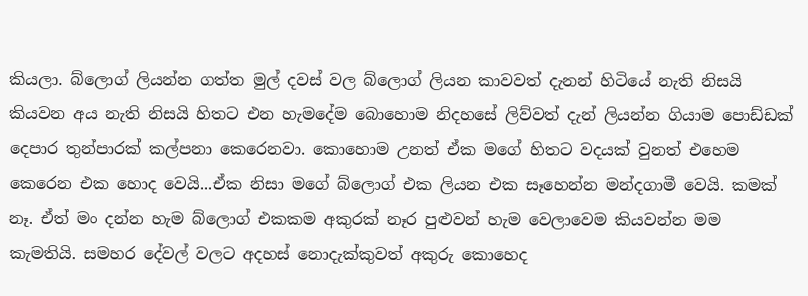කියලා. බ්ලොග් ලියන්න ගත්ත මුල් දවස් වල බ්ලොග් ලියන කාවවත් දැනන් හිටියේ නැති නිසයි කියවන අය නැති නිසයි හිතට එන හැමදේම බොහොම නිදහසේ ලිව්වත් දැන් ලියන්න ගියාම පොඩ්ඩක් දෙපාර තුන්පාරක් කල්පනා කෙරෙනවා. කොහොම උනත් ඒක මගේ හිතට වදයක් වුනත් එහෙම කෙරෙන එක හොද වෙයි...ඒක නිසා මගේ බ්ලොග් එක ලියන එක සෑහෙන්න මන්දගාමී වෙයි. කමක් නෑ. ඒත් මං දන්න හැම ‍බ්ලොග් එකකම අකුරක් නෑර පුළුවන් හැම වෙලාවෙම කියවන්න මම කැමතියි. සමහර දේවල් වලට අදහස් නොදැක්කුවත් අකුරු කොහෙද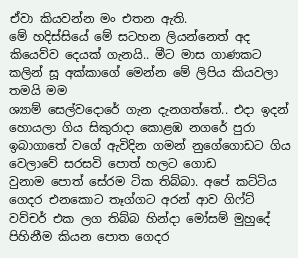ඒවා කියවන්න මං එතන ඇති‍.
මේ හදිස්සියේ මේ සටහන ලියන්නෙත් අද කියෙව්ව දෙයක් ගැනයි.. මීට මාස ගාණකට කලින් සූ අක්කාගේ මෙන්න මේ ලිපිය කියවලා තමයි මම
ශ්‍යාම් සෙල්වදොරේ ගැන දැනගත්තේ.. එදා ඉදන් හොයලා ගිය සිකුරාදා කොළඹ නගරේ පුරා ඉබාගාතේ වගේ ඇවිදින ගමන් නුගේගොඩට ගිය වෙලාවේ සරසවි පොත් හලට ගොඩ වුනාම ‍පොත් සේරම ටික තිබ්බා. අපේ කට්ටිය ගෙදර එනකොට තෑග්ගට අරන් ආව ගිෆ්ට් වව්චර් එක ලග තිබ්බ හින්දා ‍මෝසම් මුහුදේ පිහිනීම කියන පොත ගෙදර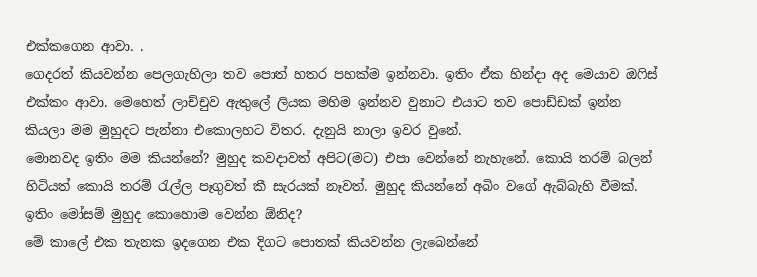එක්කගෙන ආවා. .
ගෙදරත් කියවන්න පෙලගැහිලා තව පොත් හතර පහක්ම ඉන්නවා. ඉතිං ඒක හින්දා අද මෙයාව ඔෆිස් එක්කං ආවා. මෙහෙත් ලාච්චුව ඇතුලේ ලියක මහිම ඉන්නව වුනාට එයාට තව පොඩ්ඩක් ඉන්න කියලා මම මුහුදට පැන්නා එකොලහට විතර. දැනුයි නාලා ඉවර වුනේ.
මොනවද ඉතිං මම කියන්නේ? මුහුද කවදාවත් අපිට(මට) එපා වෙන්නේ නැහැනේ. කොයි තරම් බලන් හිටියත් කොයි තරම් රැල්ල පෑගුවත් කී සැරයක් නෑවත්. මුහුද කියන්නේ අබිං වගේ ඇබ්බැහි වීමක්. ඉතිං මෝසම් මුහුද කොහොම වෙන්න ඕනිද?
මේ කාලේ එක තැනක ඉදගෙන එක දිගට පොතක් කියවන්න ලැබෙන්නේ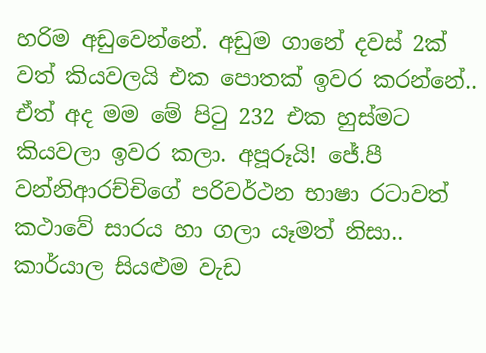හරිම අඩුවෙන්නේ. අඩුම ගානේ දවස් 2ක් වත් කියවලයි එක පොතක් ඉවර කරන්නේ.. ඒත් අද මම මේ පිටු 232 එක හුස්මට කියවලා ඉවර කලා. අපූරූයි! ජේ.පී වන්නිආරච්චිගේ පරිවර්ථන භාෂා රටාවත් කථාවේ සාරය හා ගලා යෑමත් නිසා.. කාර්යාල සියළුම වැඩ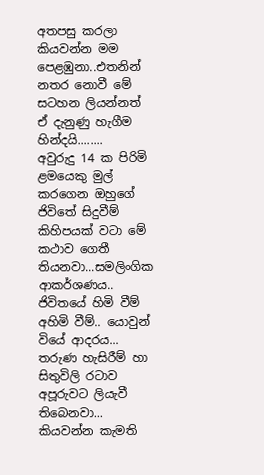අතපසු කරලා කියවන්න මම පෙළඹුනා..එතනින් නතර නොවී මේ සටහන ලියන්නත් ඒ දැනුණු හැගීම හින්දයි........
අවුරුදු 14 ක පිරිමි ළමයෙකු මුල් ක‍රගෙන ඔහුගේ ජිවිතේ සිදුවීම් කිහිපයක් වටා මේ කථාව ගෙතී තියනවා...සමලිංගික ආකර්ශණය.. ජිවිතයේ හිමි වීම් අහිමි වීම්.. යොවුන් වියේ ආදරය‍‍... තරුණ හැසිරීම් හා සිතුවිලි රටාව අපූරුවට ලියැවී තිබෙනවා...
කියවන්න කැමති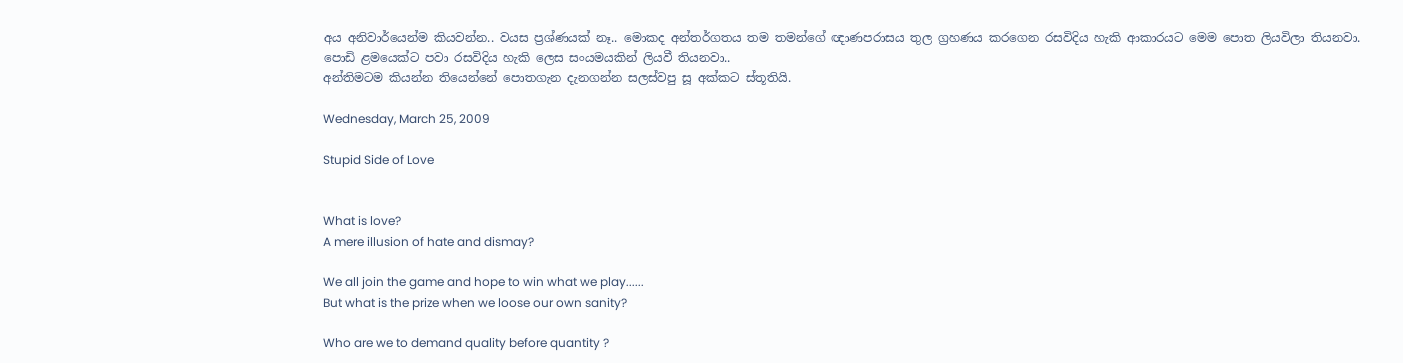අය අනිවාර්යෙන්ම කියවන්න.. වයස ප්‍රශ්ණයක් නෑ.. මොකද අන්තර්ගතය තම තමන්ගේ ඥාණපරාසය තුල ග්‍රහණය කරගෙන රසවිදිය හැකි ආකාරයට මෙම පොත ලියවිලා තියනවා. පොඩි ළමයෙක්ට පවා රසවිදිය හැකි ලෙස‍ සංයමයකින් ‍ලියවී තියනවා..
අන්තිමටම කියන්න තියෙන්නේ පොතගැන දැනගන්න සලස්වපු සූ අක්කට ස්තූතියි.

Wednesday, March 25, 2009

Stupid Side of Love


What is love?
A mere illusion of hate and dismay?

We all join the game and hope to win what we play......
But what is the prize when we loose our own sanity?

Who are we to demand quality before quantity ?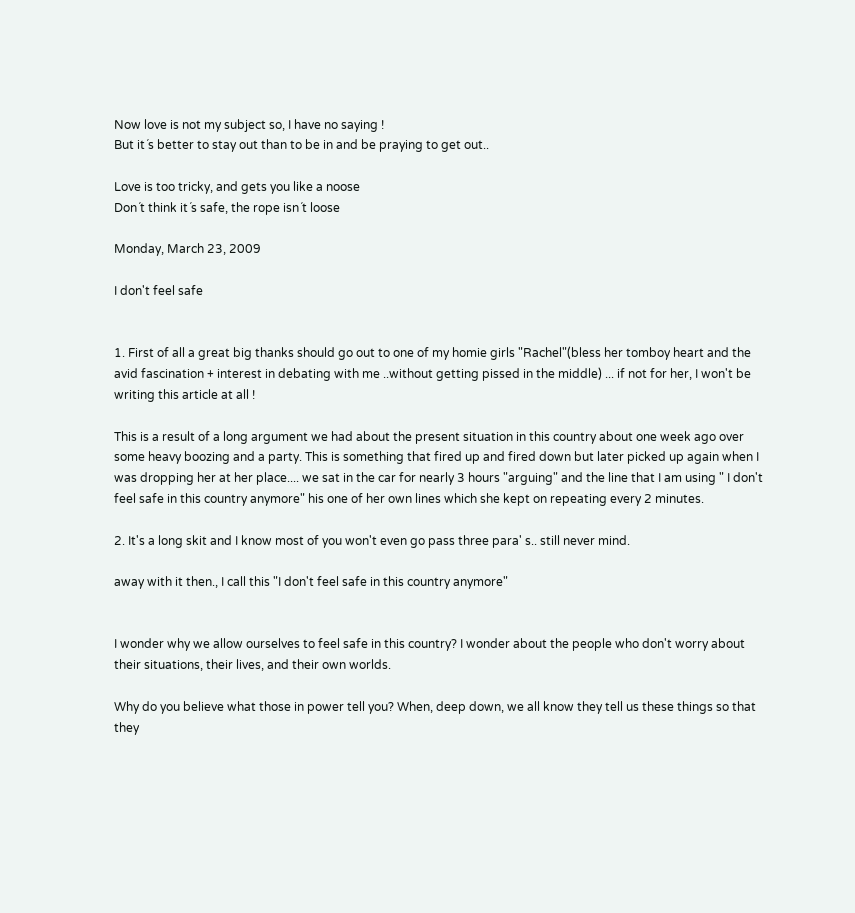Now love is not my subject so, I have no saying !
But it´s better to stay out than to be in and be praying to get out..

Love is too tricky, and gets you like a noose
Don´t think it´s safe, the rope isn´t loose

Monday, March 23, 2009

I don't feel safe


1. First of all a great big thanks should go out to one of my homie girls "Rachel"(bless her tomboy heart and the avid fascination + interest in debating with me ..without getting pissed in the middle) ... if not for her, I won't be writing this article at all !

This is a result of a long argument we had about the present situation in this country about one week ago over some heavy boozing and a party. This is something that fired up and fired down but later picked up again when I was dropping her at her place.... we sat in the car for nearly 3 hours "arguing" and the line that I am using " I don't feel safe in this country anymore" his one of her own lines which she kept on repeating every 2 minutes.

2. It's a long skit and I know most of you won't even go pass three para' s.. still never mind.

away with it then., I call this "I don't feel safe in this country anymore"


I wonder why we allow ourselves to feel safe in this country? I wonder about the people who don't worry about their situations, their lives, and their own worlds.

Why do you believe what those in power tell you? When, deep down, we all know they tell us these things so that they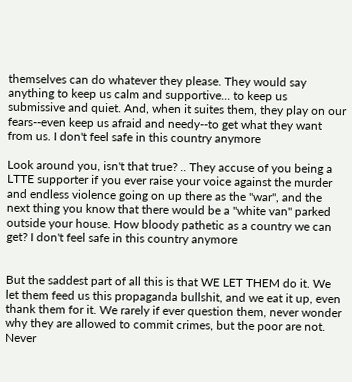themselves can do whatever they please. They would say anything to keep us calm and supportive... to keep us submissive and quiet. And, when it suites them, they play on our fears--even keep us afraid and needy--to get what they want from us. I don't feel safe in this country anymore

Look around you, isn't that true? .. They accuse of you being a LTTE supporter if you ever raise your voice against the murder and endless violence going on up there as the "war", and the next thing you know that there would be a "white van" parked outside your house. How bloody pathetic as a country we can get? I don't feel safe in this country anymore


But the saddest part of all this is that WE LET THEM do it. We let them feed us this propaganda bullshit, and we eat it up, even thank them for it. We rarely if ever question them, never wonder why they are allowed to commit crimes, but the poor are not. Never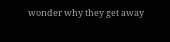wonder why they get away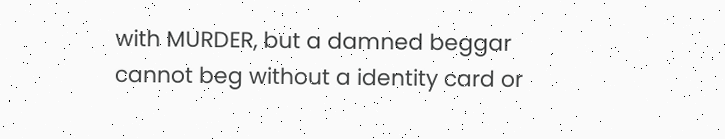with MURDER, but a damned beggar cannot beg without a identity card or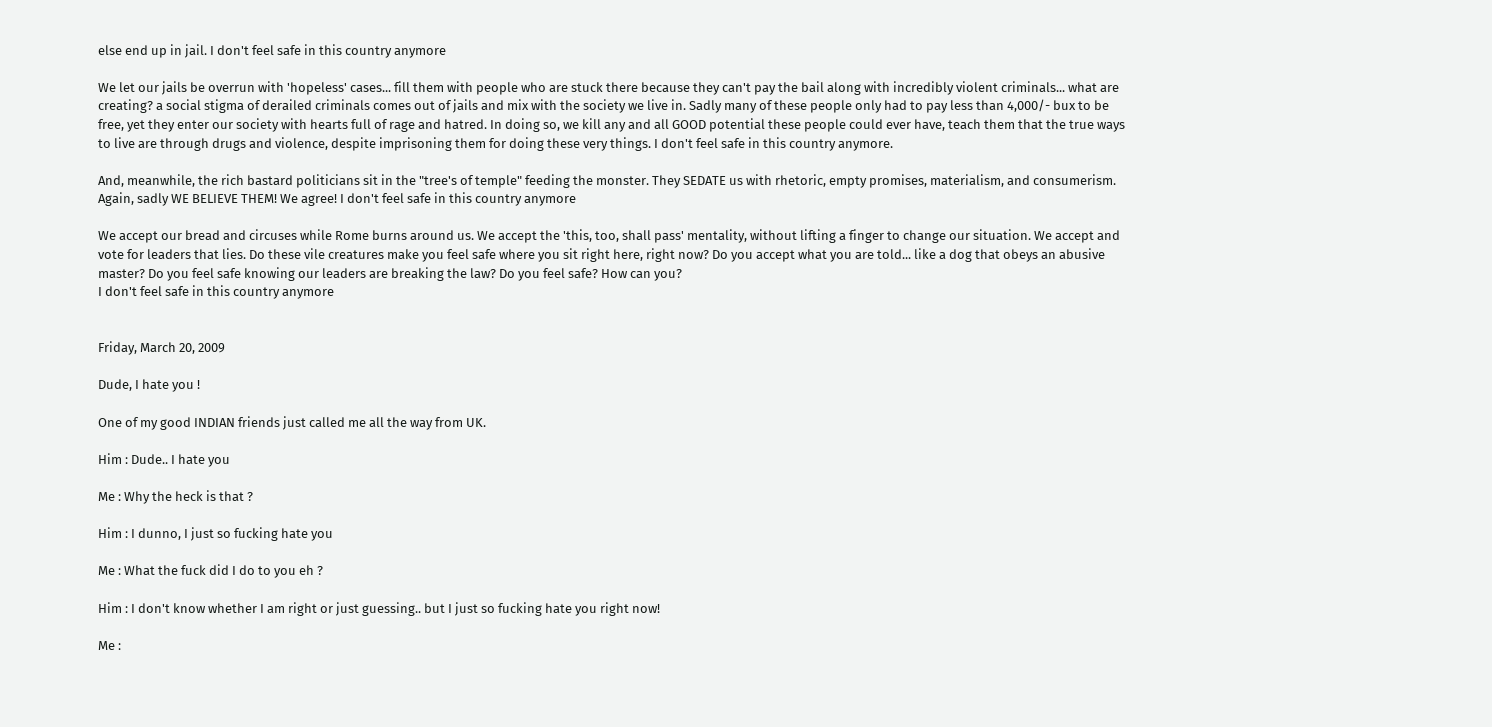else end up in jail. I don't feel safe in this country anymore

We let our jails be overrun with 'hopeless' cases... fill them with people who are stuck there because they can't pay the bail along with incredibly violent criminals... what are creating? a social stigma of derailed criminals comes out of jails and mix with the society we live in. Sadly many of these people only had to pay less than 4,000/- bux to be free, yet they enter our society with hearts full of rage and hatred. In doing so, we kill any and all GOOD potential these people could ever have, teach them that the true ways to live are through drugs and violence, despite imprisoning them for doing these very things. I don't feel safe in this country anymore.

And, meanwhile, the rich bastard politicians sit in the "tree's of temple" feeding the monster. They SEDATE us with rhetoric, empty promises, materialism, and consumerism. Again, sadly WE BELIEVE THEM! We agree! I don't feel safe in this country anymore

We accept our bread and circuses while Rome burns around us. We accept the 'this, too, shall pass' mentality, without lifting a finger to change our situation. We accept and vote for leaders that lies. Do these vile creatures make you feel safe where you sit right here, right now? Do you accept what you are told... like a dog that obeys an abusive master? Do you feel safe knowing our leaders are breaking the law? Do you feel safe? How can you?
I don't feel safe in this country anymore


Friday, March 20, 2009

Dude, I hate you !

One of my good INDIAN friends just called me all the way from UK.

Him : Dude.. I hate you

Me : Why the heck is that ?

Him : I dunno, I just so fucking hate you

Me : What the fuck did I do to you eh ?

Him : I don't know whether I am right or just guessing.. but I just so fucking hate you right now!

Me :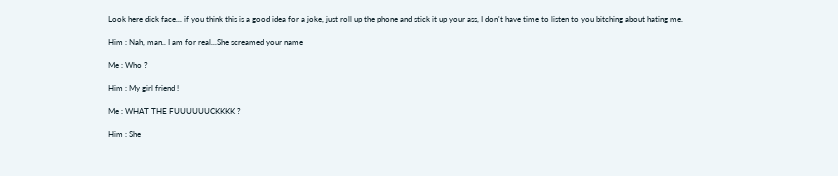Look here dick face... if you think this is a good idea for a joke, just roll up the phone and stick it up your ass, I don't have time to listen to you bitching about hating me.

Him : Nah, man.. I am for real...She screamed your name

Me : Who ?

Him : My girl friend !

Me : WHAT THE FUUUUUUCKKKK ?

Him : She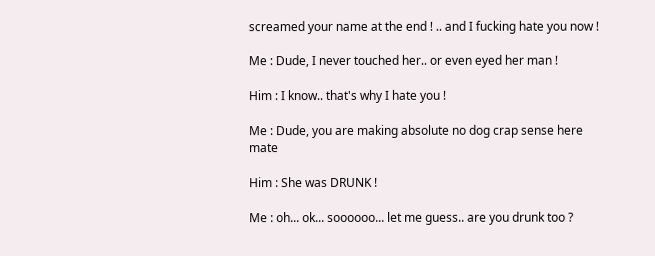screamed your name at the end ! .. and I fucking hate you now !

Me : Dude, I never touched her.. or even eyed her man !

Him : I know.. that's why I hate you !

Me : Dude, you are making absolute no dog crap sense here mate

Him : She was DRUNK !

Me : oh... ok... soooooo... let me guess.. are you drunk too ?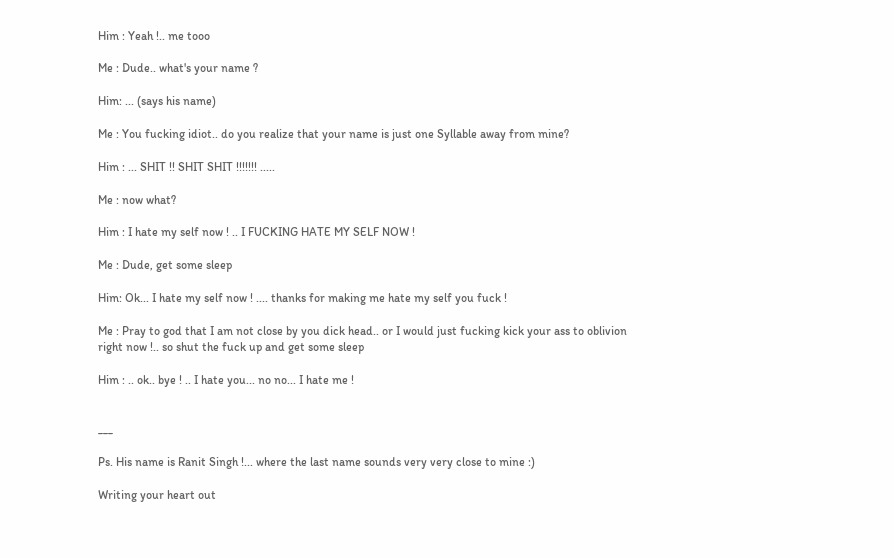Him : Yeah !.. me tooo

Me : Dude.. what's your name ?

Him: ... (says his name)

Me : You fucking idiot.. do you realize that your name is just one Syllable away from mine?

Him : ... SHIT !! SHIT SHIT !!!!!!! .....

Me : now what?

Him : I hate my self now ! .. I FUCKING HATE MY SELF NOW !

Me : Dude, get some sleep

Him: Ok... I hate my self now ! .... thanks for making me hate my self you fuck !

Me : Pray to god that I am not close by you dick head.. or I would just fucking kick your ass to oblivion right now !.. so shut the fuck up and get some sleep

Him : .. ok.. bye ! .. I hate you... no no... I hate me !


___

Ps. His name is Ranit Singh !... where the last name sounds very very close to mine :)

Writing your heart out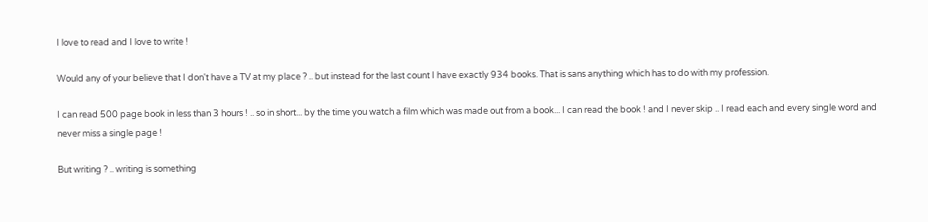I love to read and I love to write !

Would any of your believe that I don't have a TV at my place ? .. but instead for the last count I have exactly 934 books. That is sans anything which has to do with my profession.

I can read 500 page book in less than 3 hours ! .. so in short... by the time you watch a film which was made out from a book... I can read the book ! and I never skip .. I read each and every single word and never miss a single page !

But writing ? .. writing is something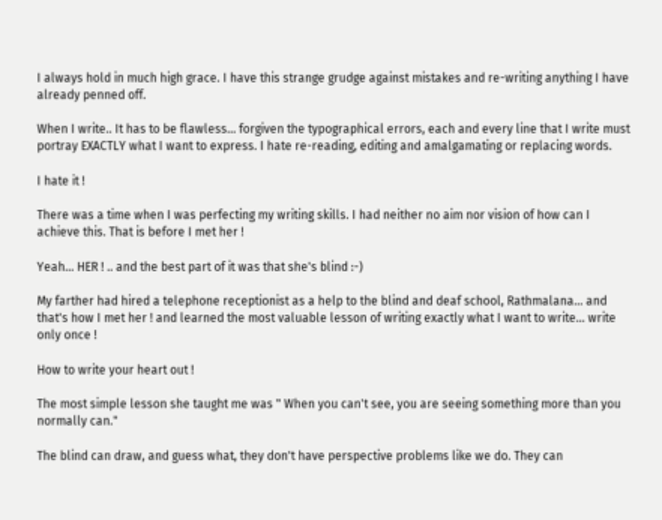I always hold in much high grace. I have this strange grudge against mistakes and re-writing anything I have already penned off.

When I write.. It has to be flawless... forgiven the typographical errors, each and every line that I write must portray EXACTLY what I want to express. I hate re-reading, editing and amalgamating or replacing words.

I hate it !

There was a time when I was perfecting my writing skills. I had neither no aim nor vision of how can I achieve this. That is before I met her !

Yeah... HER ! .. and the best part of it was that she's blind :-)

My farther had hired a telephone receptionist as a help to the blind and deaf school, Rathmalana... and that's how I met her ! and learned the most valuable lesson of writing exactly what I want to write... write only once !

How to write your heart out !

The most simple lesson she taught me was " When you can't see, you are seeing something more than you normally can."

The blind can draw, and guess what, they don't have perspective problems like we do. They can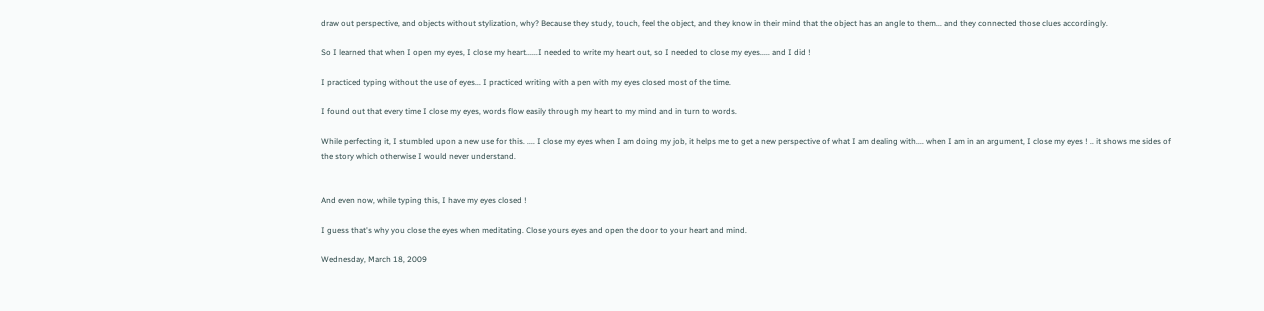draw out perspective, and objects without stylization, why? Because they study, touch, feel the object, and they know in their mind that the object has an angle to them... and they connected those clues accordingly.

So I learned that when I open my eyes, I close my heart......I needed to write my heart out, so I needed to close my eyes..... and I did !

I practiced typing without the use of eyes... I practiced writing with a pen with my eyes closed most of the time.

I found out that every time I close my eyes, words flow easily through my heart to my mind and in turn to words.

While perfecting it, I stumbled upon a new use for this. .... I close my eyes when I am doing my job, it helps me to get a new perspective of what I am dealing with.... when I am in an argument, I close my eyes ! .. it shows me sides of the story which otherwise I would never understand.


And even now, while typing this, I have my eyes closed !

I guess that's why you close the eyes when meditating. Close yours eyes and open the door to your heart and mind.

Wednesday, March 18, 2009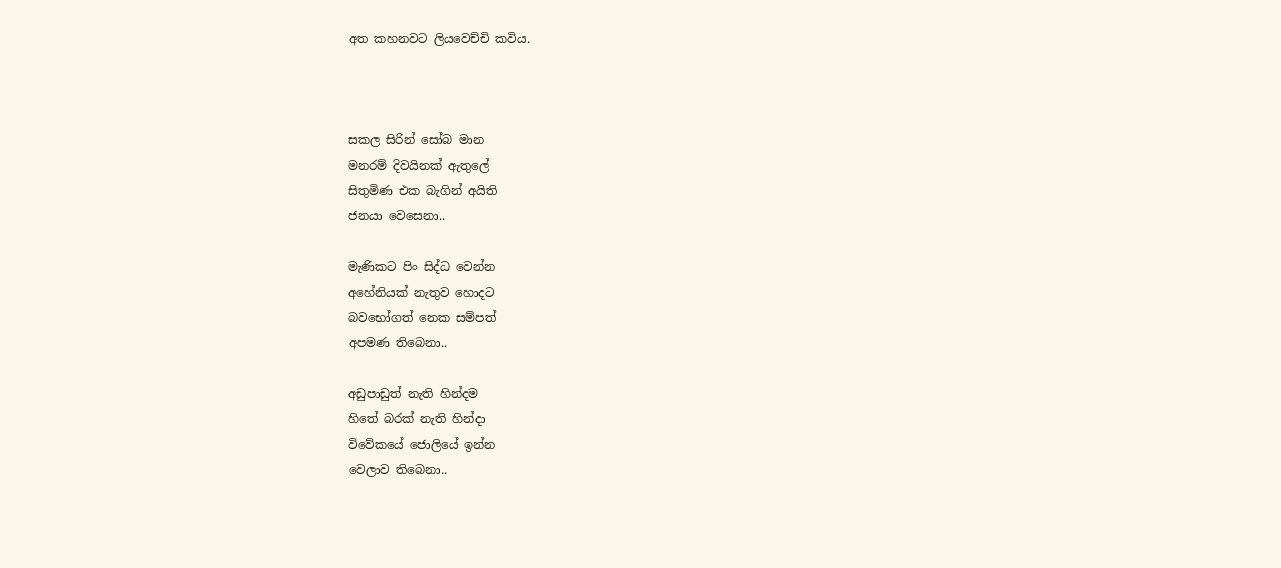අත කහනවට ලියවෙච්චි කවිය.



සකල සිරින් සෝබ මාන
මනරම් දිවයිනක් ඇතුලේ
සිතුමිණ එක බැගින් අයිති
ජනයා වෙසෙනා..

මැණිකට පිං සිද්ධ වෙන්න
අහේනියක් නැතුව හොදට
බ‍වභෝගත් නෙක සම්පත්
අපමණ තිබෙනා..

අඩුපාඩුත් නැති හින්දම
හිතේ බරක් නැති හින්දා
විවේකයේ ‍ජොලියේ ඉන්න
වෙලාව තිබෙනා..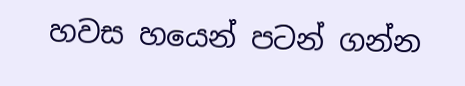හවස හයෙන් පටන් ගන්න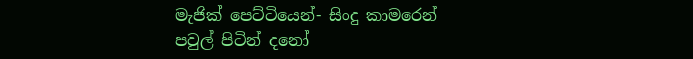මැජික් පෙට්ටියෙන්- සිංදු කාමරෙන්
පවුල් පිටින් දනෝ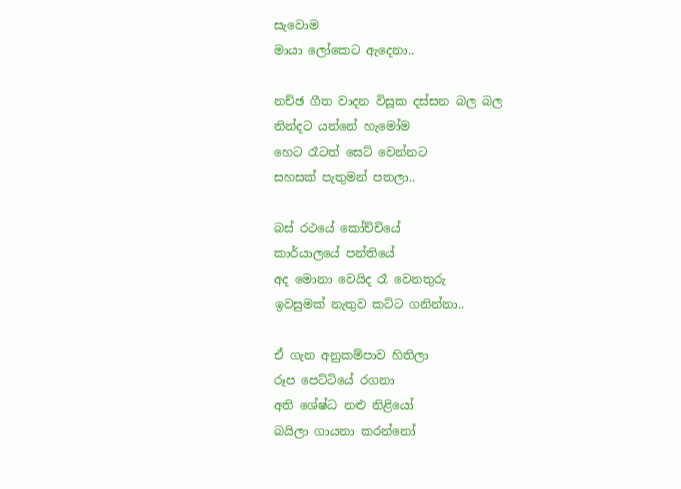සැවොම
මායා ලෝකෙට ඇදෙනා..

නච්ඡ ගීත වාදන විසූක දස්සන බල බල
නින්දට යන්නේ හැමෝම
හෙට රෑටත් සෙට් වෙන්නට
සහසක් පැතුමන් පතලා..

බස් රථයේ කෝච්චියේ
කාර්යාලයේ පන්තියේ
අද මොනා වෙයිද රෑ වෙනතුරු
ඉවසුමක් නැතුව කට්ට ගනින්නා..

ඒ ගැන අනුකම්පාව හිතිලා
රූප පෙට්ටියේ රගනා
අති ශේෂ්ධ නළු නිළියෝ
බයිලා ගායනා කරන්නෝ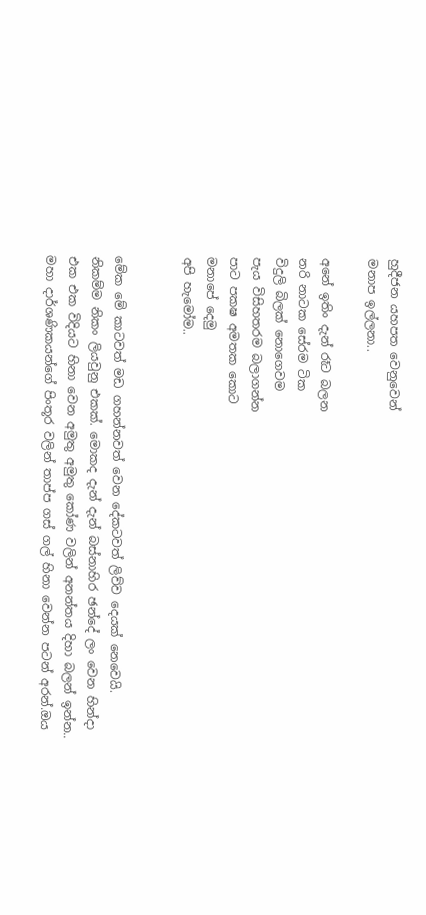හුදීජන යහපත වෙනුවෙන්
මනාප ඉල්ලනා..

අනේ ඉතිං දැන් රෑට බලන
නරි නාටක සේරම ටික
විදුලි බිලක් නොගෙවම
පැය විසිහතරම බලාගන්න
පාට පකෂ අමතක කොට
මනාපේ දෙමු
අපි හැමෝම..


මේක මේ කාටවත් මඩ ගහන්නවත් වෙන දේකටවත් ලිව්ව දෙයක් නෙවෙයි. නිකම්ම නිකං ලියවුනු එකක්. මොකද දැන් දැන් බස්නාහිර ඡන්දේ ලං වෙන හින්දා එක එක විදියට හිනා වෙන අමුතු අමුතු කෝණ වලින් අනන්තය දිහා බලන් ඉන්න.. මහා දාර්ශණිකයන්ගේ පිංතූර වලින් තාප්ප ගස් ගල් හිනා වෙන්න පටන් අරන්.ඔය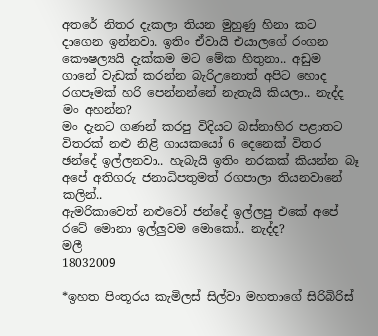අතරේ නිතර දැකලා තියන මුහුණු හිනා කට දාගෙන ඉන්නවා. ඉතිං ඒවායි එයාලගේ රංගන කෞෂල්‍යයි දැක්කම මට මේක හිතුනා.. අඩුම ගානේ වැඩක් කරන්න බැරි‍උනොත් අපිට හොද රගපෑමක් හරි පෙන්නන්නේ නැතැයි කියලා.. නැද්ද මං අහන්න‍?
මං දැනට ගණන් කරපු විදියට බස්නාහිර පළාතට විතරක් නළු නිළි ගායකයෝ 6 දෙනෙක් විතර ඡන්දේ ඉල්ලනවා.. හැබැයි ඉතිං නරකක් කියන්න බෑ අපේ අතිගරු ජනාධිපතුමත් රගපාලා තියනවානේ කලින්..
ඇමරිකාවෙත් නළුවෝ ජන්දේ ඉල්ලපු එකේ අපේ රටේ මොනා ඉල්ලුවම‍ මොකෝ.. නැද්ද?
මලී
18032009

*ඉහත පිංතූරය කැමිලස් සිල්වා මහතාගේ සිරිබිරිස්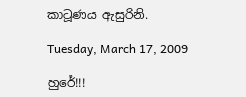කාටූණය ඇසුරිනි.

Tuesday, March 17, 2009

හුරේ!!!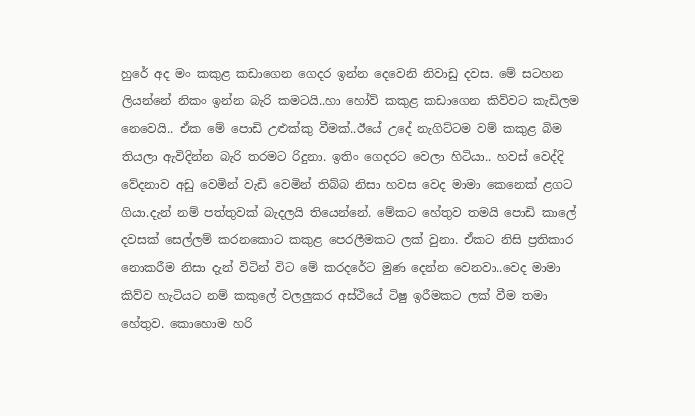හුරේ අද මං කකුළ කඩාගෙන ගෙදර ඉන්න දෙවෙනි නිවාඩු දවස. මේ සටහන ලියන්නේ නිකං ඉන්න බැරි කමටයි..හා හෝව් කකුළ කඩාගෙන කිව්වට කැඩිලම නෙවෙයි.. ඒක මේ පොඩි උළුක්කු වීමක්..ඊයේ උදේ නැගිට්ටම වම් කකුළ බිම තියලා ඇවිදින්න බැරි තරමට රිදුනා. ඉතිං ගෙදරට වෙලා හිටියා.. හවස් වෙද්දි වේදනාව අඩු වෙමින් වැඩි වෙමින් තිබ්බ නිසා හවස වෙද මාමා කෙනෙක් ළගට ගියා.දැන් නම් පත්තුවක් බැදලයි තියෙන්නේ. මේකට හේතුව තමයි පොඩි කාලේ දවසක් සෙල්ලම් කරනකොට කකුළ පෙරලීමකට ලක් වුනා. ඒකට නිසි ප්‍රතිකාර නොකරීම නිසා දැන් විටින් විට මේ කරදරේට මුණ දෙන්න වෙනවා..වෙද මාමා කිව්ව හැටියට නම් කකුලේ වලලුකර අස්ථියේ ටිෂු ඉරීමකට ලක් වීම තමා හේතුව. කොහොම හරි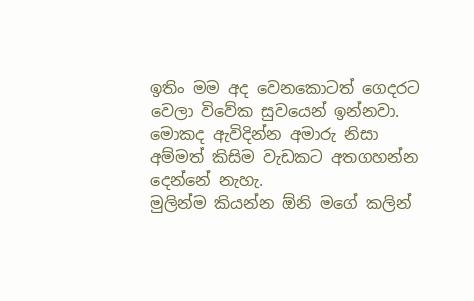ඉතිං මම අද වෙනකොටත් ගෙදරට වෙලා විවේක සුවයෙන් ඉන්නවා. මොකද ඇවිදින්න අමාරු නිසා අම්මත් කිසිම වැඩකට අතගහන්න දෙන්නේ නැහැ.
මුලින්ම කියන්න ඕනි මගේ කලින්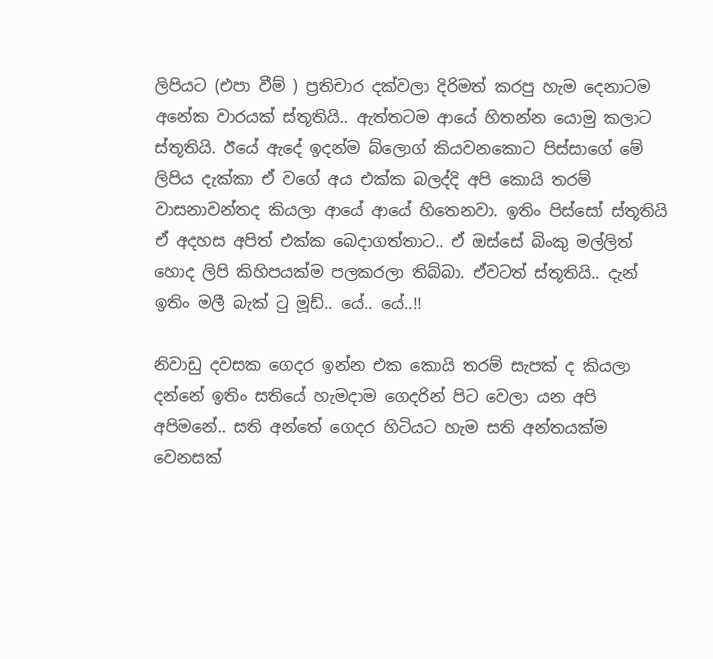ලිපියට (එපා වීම් ) ප්‍රතිචාර දක්වලා දිරිමත් කරපු හැම දෙනාටම අනේක වාරයක් ස්තූතියි.. ඇත්තටම ආයේ හිතන්න යොමු කලාට ස්තූතියි. ඊයේ ඇදේ ඉදන්ම බ්ලොග් කියවනකොට පිස්සාගේ මේ ලිපිය දැක්කා ඒ වගේ අය එක්ක බලද්දි අපි කොයි තරම් වාසනාවන්තද කියලා ආයේ ආයේ හිතෙනවා. ඉතිං පිස්සෝ ස්තූතියි ඒ අදහස අපිත් එක්ක බෙදාගත්තාට.. ඒ ඔස්සේ බිංකු මල්ලිත් හොද ලිපි කිහිපයක්ම ‍පලකරලා තිබ්බා. ඒවටත් ස්තූතියි.. දැන් ඉතිං මලී බැක් ටු මූඩ්.. යේ.. යේ..!!

නිවාඩු දවසක ගෙදර ඉන්න එක කොයි තරම් සැපක් ද කියලා දන්නේ ඉතිං සතියේ හැමදාම ගෙදරින් පිට වෙලා යන අපි අපිමනේ.. සති අන්තේ ගෙදර හිටියට හැම සති අන්තයක්ම වෙනසක්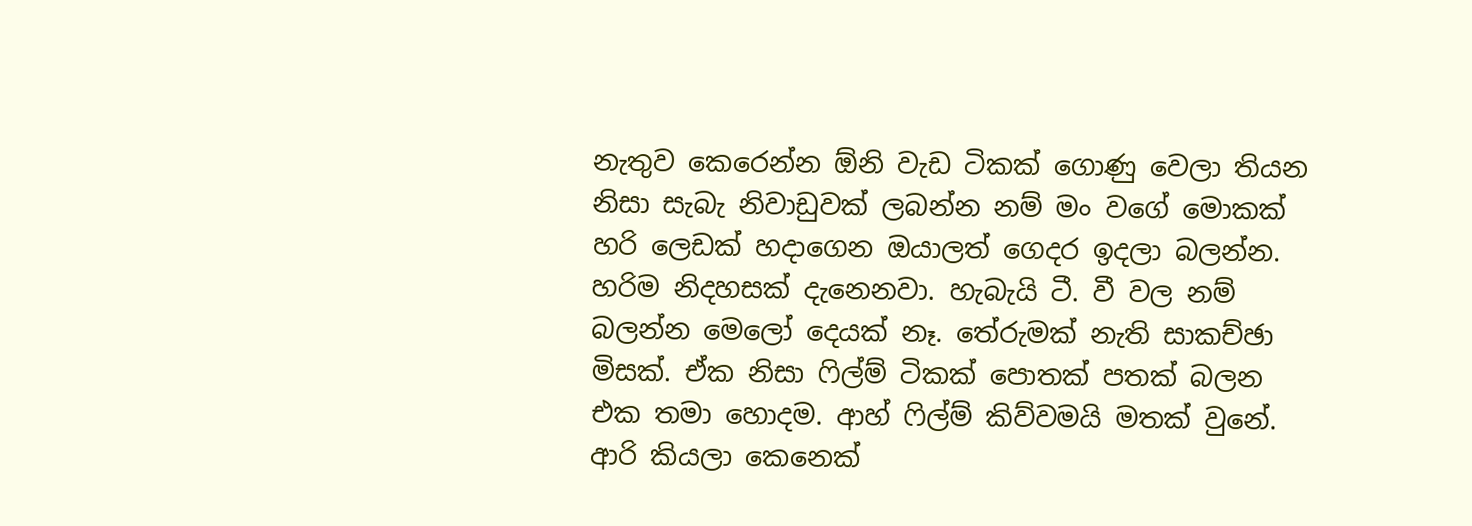නැතුව කෙරෙන්න ඕනි වැඩ ටිකක් ගොණු වෙලා තියන නිසා සැබැ නිවාඩුවක් ලබන්න නම් මං වගේ මොකක් හරි ලෙඩක් හදාගෙන ඔයාලත් ගෙදර ඉදලා බලන්න. හරිම නිදහසක් දැනෙනවා. හැබැයි ටී. වී වල නම් බලන්න මෙලෝ දෙයක් නෑ. තේරුමක් නැති සාකච්ඡා මිසක්. ඒක නිසා ෆිල්ම් ටිකක් පොතක් පතක් බලන එක තමා හොදම. ආහ් ෆිල්ම් කිව්වමයි මතක් වුනේ. ආරි කියලා කෙනෙක්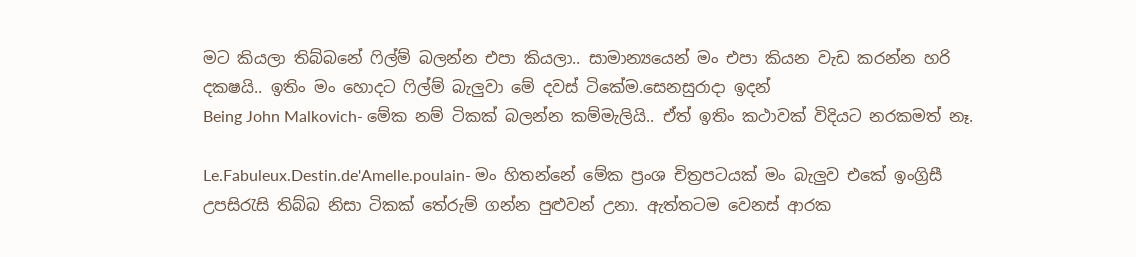මට කියලා තිබ්බනේ ෆිල්ම් බලන්න එපා කියලා.. සාමාන්‍යයෙන් මං එපා කියන වැඩ කරන්න හරි දකෂයි.. ඉතිං මං හොදට ෆිල්ම් බැලුවා මේ දවස් ටිකේම.සෙනසුරාදා ඉදන්
Being John Malkovich- මේක නම් ටිකක් බලන්න කම්මැලියි.. ඒත් ඉතිං කථාවක් විදියට නරකමත් නෑ.

Le.Fabuleux.Destin.de'Amelle.poulain- මං හිතන්නේ මේක ප්‍රංශ චිත්‍රපටයක් මං බැලුව එකේ ඉංග්‍රිසී උපසිරැසි තිබ්බ නිසා ටිකක් තේරුම් ගන්න පුළුවන් උනා. ඇත්තටම වෙනස් ආරක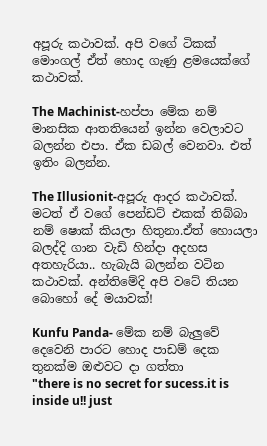අපූරු කථාවක්. අපි වගේ ටිකක් මොංගල් ඒත් හොද ගැණු ළමයෙක්ගේ කථාවක්.

The Machinist-හප්පා මේක නම් මානසික ආතතියෙන් ඉන්න වෙලාවට බලන්න එපා. ඒක ඩබල් වෙනවා. එත් ඉතිං බලන්න.

The Illusionit-අපූරු ආදර කථාවක්. මටත් ඒ වගේ පෙන්ඩට් එකක් තිබ්බා නම් ෂොක් කියලා හිතුනා.ඒත් හොයලා බලද්දි ගාන වැඩි හින්දා අදහස අතහැරියා.. හැබැයි බලන්න වටින කථාවක්. අන්තිමේදි අපි වටේ තියන බොහෝ දේ මයාවක්!

Kunfu Panda- මේක නම් බැලුවේ දෙවෙනි පාරට ‍හොද පාඩම් දෙක තුනක්ම ‍ඔළුවට දා ගත්තා
"there is no secret for sucess.it is inside u!! just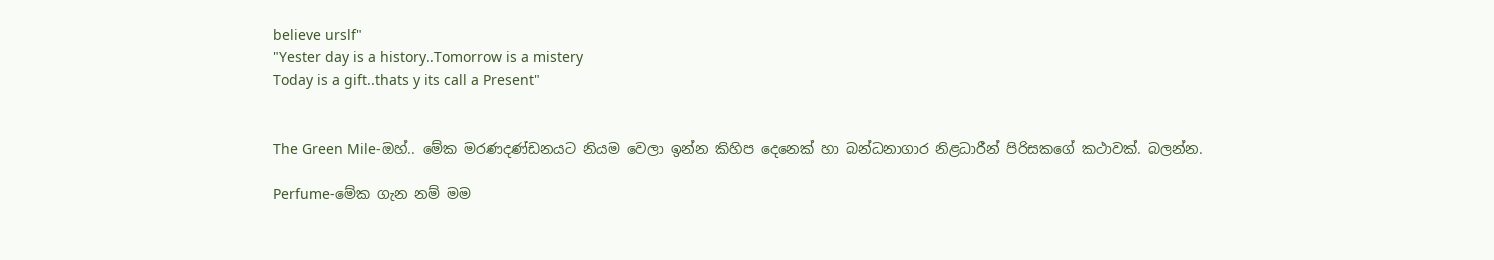believe urslf"
"Yester day is a history..Tomorrow is a mistery
Today is a gift..thats y its call a Present"


The Green Mile-ඔහ්.. මේක මරණදණ්ඩනයට නියම වෙලා ඉන්න කිහිප දෙනෙක් හා බන්ධනාගාර නිළධාරීන් පිරිසකගේ කථාවක්. බලන්න.

Perfume-මේක ගැන නම් මම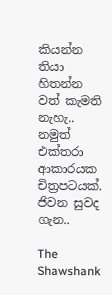කියන්න තියා හිතන්න වත් කැමති නැහැ.. නමුත් එක්තරා ආකාරයක චිත්‍රපටයක්. ජිවන සුවද ගැන..

The Shawshank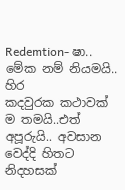Redemtion- ෂා.. මේක නම් නියමයි.. හිර කදවුරක ‍කථාවක් ම තමයි..එත් අපූරුයි.. අවසාන වෙද්දි හිතට නිදහසක්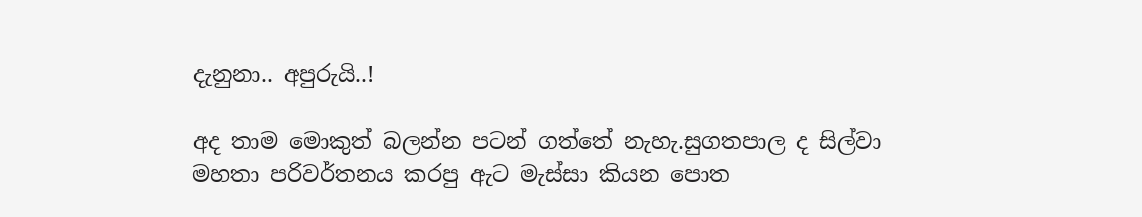දැනුනා.. අපුරුයි..!

අද තාම මොකුත් බලන්න පටන් ගත්තේ නැහැ.සුගතපාල ද සිල්වා මහතා පරිවර්තනය කරපු ඇට මැස්සා කියන පොත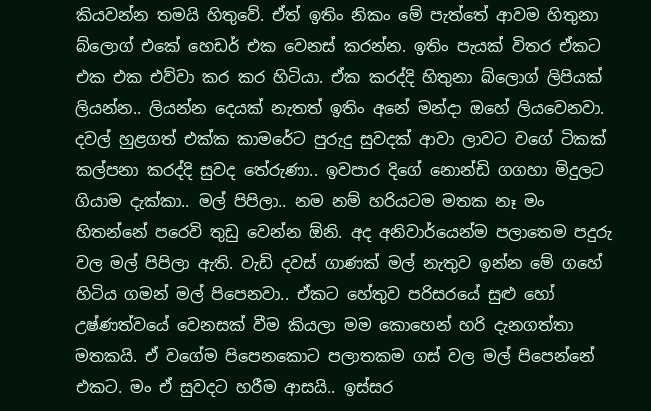කියවන්න තමයි හිතුවේ. ඒත් ඉතිං නිකං මේ පැත්තේ ආවම හිතුනා බ්ලොග් එකේ ‍හෙඩර් එක වෙනස් කරන්න. ඉතිං පැයක් විතර ඒකට එක එක එව්වා කර කර හිටියා. ඒක කරද්දි හිතුනා බ්ලොග් ලිපියක් ලියන්න.. ලියන්න දෙයක් නැතත් ඉතිං අනේ මන්දා ඔහේ ලියවෙනවා.
දවල් හුළගත් එක්ක කාමරේට පුරුදු සුවදක් ආවා ලාවට වගේ ටිකක් කල්පනා කරද්දි සුවද තේරුණා.. ඉවපාර දිගේ නොන්ඩි ගගහා මිදුලට ගියාම දැක්කා.. මල් පිපිලා.. නම නම් හරියටම මතක නෑ මං හිතන්නේ පරෙවි ‍‍තුඩු වෙන්න ඕනි. අද අනිවාර්යෙන්ම පලාතෙම පදුරු වල මල් පිපිලා ඇති. වැඩි දවස් ගාණක් මල් නැතුව ඉන්න මේ ගහේ හිටිය ගමන් මල් පිපෙනවා.. ඒකට හේතුව පරිස‍රයේ සුළු හෝ උෂ්ණත්වයේ වෙනසක් වීම කියලා මම කොහෙන් හරි දැනගත්තා මතකයි. ඒ වගේම පිපෙනකොට පලාතකම ගස් වල මල් පිපෙන්නේ එකට. මං ඒ සුවදට හරීම ආසයි.. ඉස්සර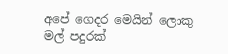අපේ ගෙදර මෙයින් ලොකු මල් පදුරක්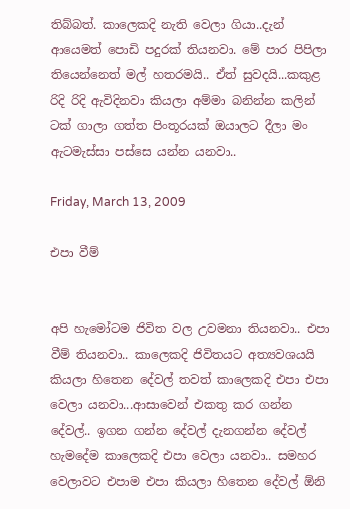තිබ්බත්. කාලෙකදි නැති වෙලා ගියා..දැන් ආයෙමත් පොඩි පදුරක් තියනවා. මේ පාර පිපිලා තියෙන්නෙත් මල් හතරමයි.. ඒත් සුවදයි...කකුළ රිදි රිදි ඇවිදිනවා කියලා අම්මා බනින්න කලින් ටක් ගාලා ගත්ත පිංතූරයක් ඔයාලට ‍දීලා මං ඇටමැස්සා පස්සෙ යන්න යනවා..

Friday, March 13, 2009

එපා වීම්


අපි හැමෝටම ජි‍විත වල උවමනා තියනවා.. එපා වීම් තියනවා.. කාලෙකදි ජිවිතයට අත්‍යවශයයි කියලා හිතෙන දේවල් තවත් කාලෙකදි එපා ‍එපා‍ වෙලා යනවා...ආසාවෙන් එකතු කර ගන්න‍ දේවල්.. ඉගන ගන්න ‍දේවල් දැනගන්න දේවල් හැමදේම කාලෙකදි එපා වෙලා යනවා.. සමහර වෙලාවට එපාම එපා‍ කියලා හිතෙන දේවල් ඕනි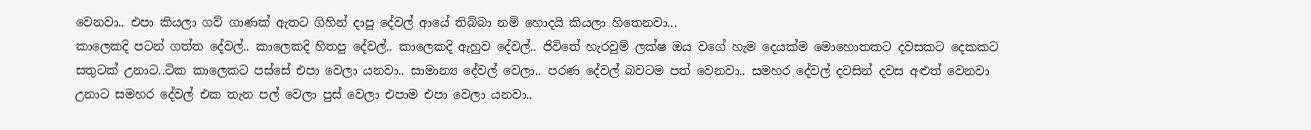වෙනවා.. එපා කියලා ගව් ගාණක් ඇතට ගිහින් දාපු දේවල් ආයේ තිබ්බා නම් හොදයි කියලා හිතෙනවා...
කාලෙකදි පටන් ගත්ත දේවල්.. කාලෙකදි හිතපු දේවල්.. කාලෙකදි ඇහුව දේවල්.. ජිවිතේ හැරවුම් ලක්ෂ ඔය වගේ හැම දෙයක්ම මොහොතකට දවසකට දෙකකට සතුටක් උනාට..ටික කාලෙකට පස්සේ එපා වෙලා යනවා.. සාමාන්‍ය දේවල් වෙලා.. පරණ දේවල් බවටම පත් වෙනවා.. සමහර දේවල් දවසින් දවස අළුත් වෙනවා උනාට සමහර දේවල් එක තැන පල් වෙලා පුස් වෙලා එපාම ‍එපා වෙලා යනවා..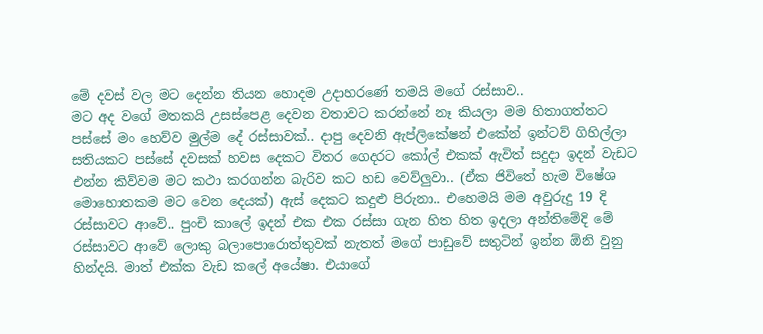මේ දවස් වල මට දෙන්න තියන හොදම උදාහරණේ තමයි මගේ රස්සාව..
මට අද වගේ මතකයි උසස්පෙළ දෙවන වතාවට කරන්නේ නෑ කියලා මම හිතා‍‍ගත්තට පස්සේ මං හෙව්ව මුල්ම දේ රස්සාවක්.. දාපු දෙවනි ඇප්ලිකේෂන් එකේන් ඉන්ටව් ගිහිල්ලා සතියකට පස්සේ දවසක් හවස දෙකට ‍විතර ගෙදරට කෝල් එකක් ඇවිත් සදුදා ඉදන් වැඩට එන්න කිව්වම මට කථා කරගන්න බැරිව කට හඩ වෙව්ලුවා.. (ඒක ජිවිතේ හැම විෂේශ මොහොතකම මට වෙන දෙයක්) ඇස් දෙකට කදුළු පිරුනා.. එහෙමයි මම අවුරුදු 19 දි රස්සාවට ආ‍වේ.. පුංචි කාලේ ඉදන් එක එක රස්සා ගැන හිත හිත ඉදලා අන්තිමේදි මේ රස්සාවට ආවේ ලොකු බලාපොරොත්තුවක් නැතත් මගේ පාඩුවේ සතුටින් ඉන්න ඕනි වුනු හින්දයි. මාත් එක්ක වැඩ කලේ අයේෂා. එයාගේ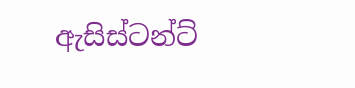ඇසිස්ටන්‍ට්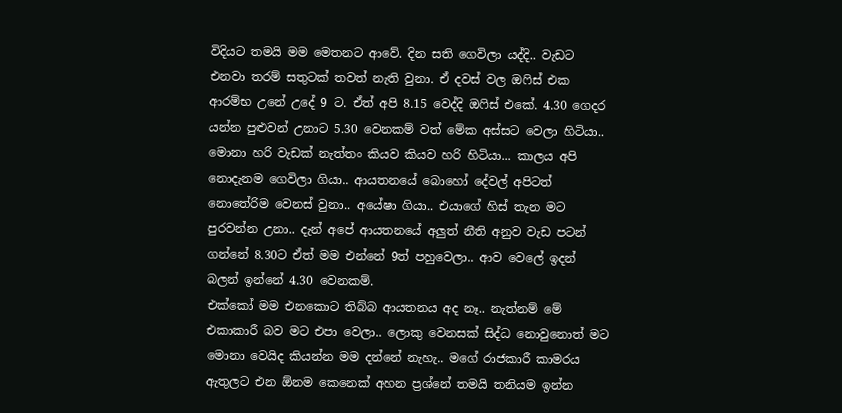විදියට තමයි මම මෙතනට ආවේ. දින සති ගෙවිලා යද්දි.. වැඩට එනවා තරම් සතුටක් තවත් නැති වුනා. ඒ දවස් වල ඔෆිස් එක ආරම්භ උනේ උදේ 9 ට. ඒත් අපි 8.15 වෙද්දි ඔෆිස් එකේ. 4.30 ගෙදර යන්න පුළුවන් උනාට 5.30 වෙනකම් වත් මේක අස්සට වෙලා හිටියා.. මොනා හරි වැඩක් නැත්තං කියව කියව හරි හිටියා... කාලය අපි නොදැනම ගෙවිලා ගියා.. ආයතනයේ බොහෝ දේවල් අපිටත් නොතේරිම වෙනස් වුනා.. අයේෂා ‍ගියා.. එයාගේ හිස් තැන මට පුරවන්න උනා.. දැන් අපේ ආයතනයේ අලුත් නීති අනුව වැඩ පටන් ගන්නේ 8.30ට ඒත් මම එන්නේ 9ත් පහුවෙලා.. ආව වෙලේ ඉදන් බලන් ඉන්නේ 4.30 වෙනකම්.
එක්කෝ මම එනකොට තිබ්බ ආයතනය අද නෑ.. නැත්නම් ‍මේ එකාකාරී බව මට එපා‍ වෙලා.. ලොකු වෙනසක් සිද්ධ නොවුනොත් මට මොනා වෙයිද කියන්න මම දන්නේ නැහැ.. මගේ රාජකාරී කාමරය ඇතුලට එන ඕනම කෙනෙක් අහන ප්‍රශ්නේ තමයි තනියම ඉන්න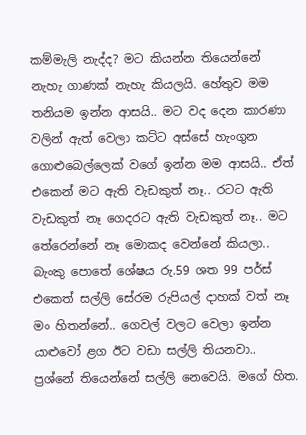කම්මැලි නැද්ද? මට කියන්න තියෙන්නේ නැහැ ගාණක් නැහැ කියලයි. හේතුව මම තනියම ඉන්න ආසයි.. මට වද දෙන කාරණා වලින් ඇත් වෙලා කට්ට අස්සේ හැංගුන ගොළුබෙල්ලෙක් වගේ ඉන්න මම ආසයි.. ඒත් එකෙන් මට ඇති වැඩකුත් නෑ.. රටට ඇති වැඩකුත් නෑ ගෙදරට ඇති වැඩකුත් නෑ.. මට තේරෙන්නේ නෑ මොකද වෙන්නේ කියලා.. බැංකු පොතේ ශේෂය රු.59 ශත 99 පර්ස් එකෙත් සල්ලි සේරම රුපියල් දාහක් වත් නෑ මං හිතන්නේ.. ගෙවල් වලට වෙලා ඉන්න යාළුවෝ ළග ඊට වඩා සල්ලි තියනවා.. ප්‍රශ්නේ තියෙන්නේ සල්ලි නෙවෙයි. මගේ හිත.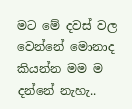මට මේ දවස් වල වෙන්නේ මොනාද කියන්න මම ම දන්නේ නැහැ..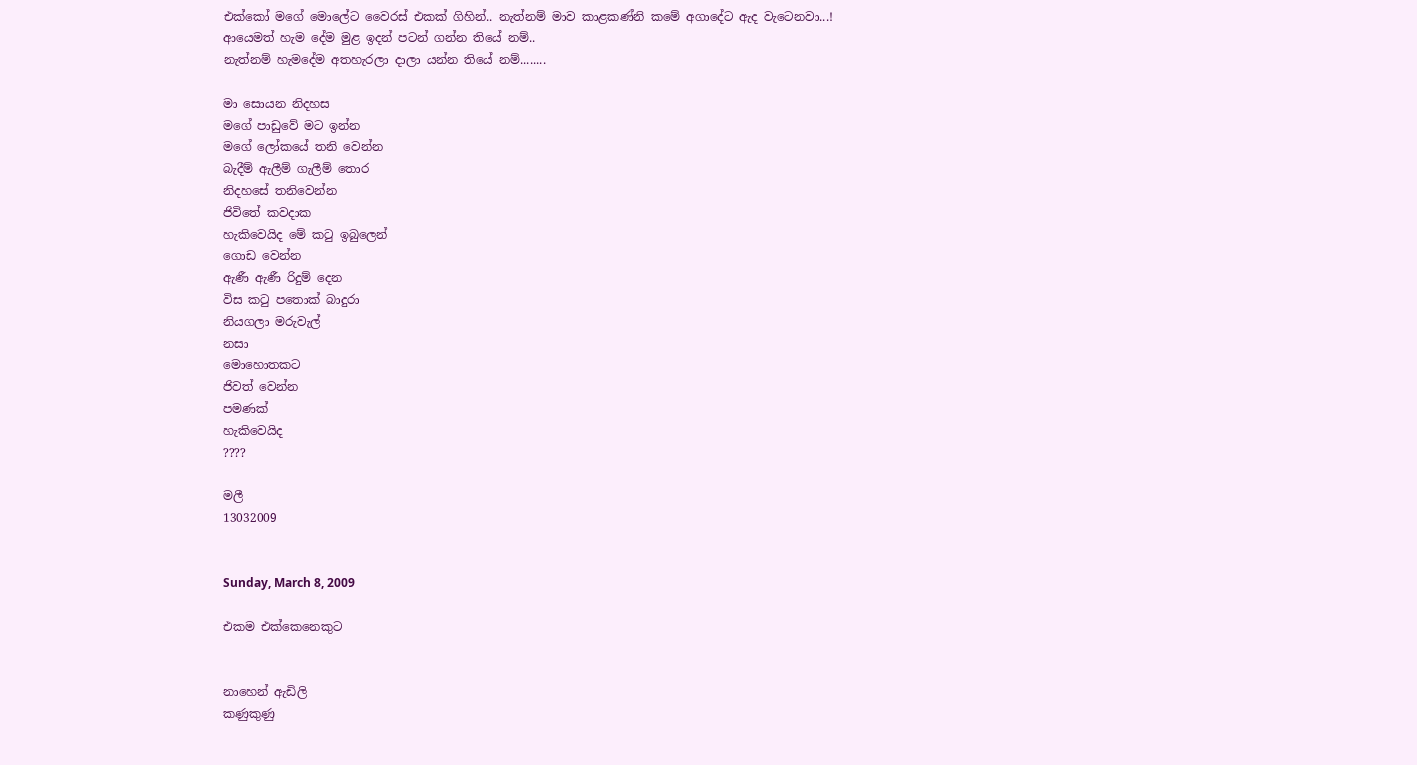එක්කෝ ම‍ගේ මොලේට වෛරස් එකක් ගිහින්.. නැත්නම් මාව කාළකණ්නි කමේ අගාදේට ඇ‍ද වැටෙනවා...!
ආයෙමත් හැම දේම මුළ ඉදන් පටන් ගන්න තියේ නම්..
නැත්නම් හැ‍මදේම අතහැරලා දාලා යන්න තියේ නම්........

මා සොයන නිදහස
මගේ පාඩුවේ මට ඉන්න
මගේ ලෝකයේ තනි වෙන්න
බැදීම් ඇලීම් ගැලීම් තොර
නිදහසේ තනිවෙන්න
ජි‍විතේ කවදාක
හැකිවෙයිද මේ කටු ඉබුලෙන්
ගොඩ වෙන්න‍
ඇ‍ණී ඇණී රිදුම් දෙන
විස කටු පතොක් බාදුරා
නියගලා මරුවැල්
නසා
මොහොතකට
ජිවත් වෙන්න
පමණක්
හැකිවෙයිද
????

මලී
13032009


Sunday, March 8, 2009

එකම එක්කෙනෙකුට


නාහෙන් ඇඩිලි
කණුකුණු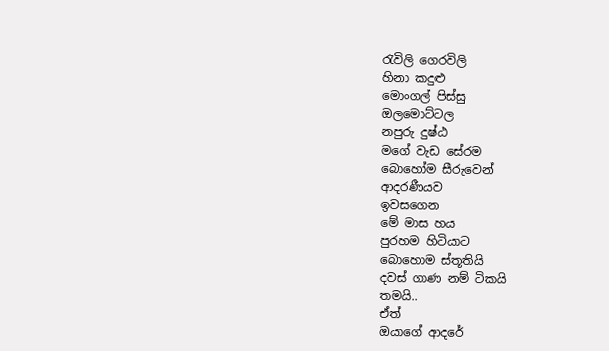රැවිලි ගෙරවිලි
හිනා කදුළු
මොංගල් පිස්සු
ඔලමොට්ටල
නපුරු දුෂ්ඨ
මගේ වැඩ සේරම
බොහෝම සීරුවෙන්
ආදරණීයව
ඉවසගෙන
මේ මාස හය
පුරහම හිටියාට
බොහොම ස්තූතියි
දවස් ගාණ නම් ටිකයි
තමයි..
ඒත්
ඔයාගේ ආදරේ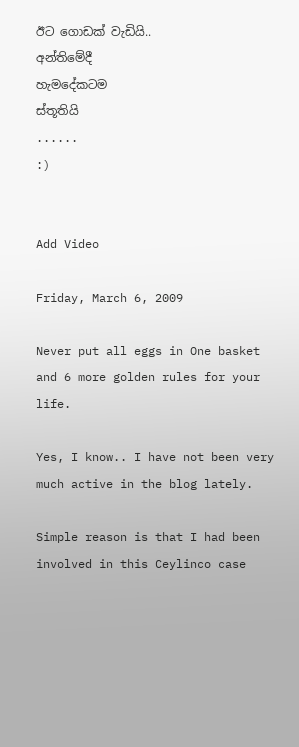ඊට ගොඩක් වැඩියි..
අන්තිමේදී
හැමදේකටම
ස්තූතියි
......
:)


Add Video

Friday, March 6, 2009

Never put all eggs in One basket and 6 more golden rules for your life.

Yes, I know.. I have not been very much active in the blog lately.

Simple reason is that I had been involved in this Ceylinco case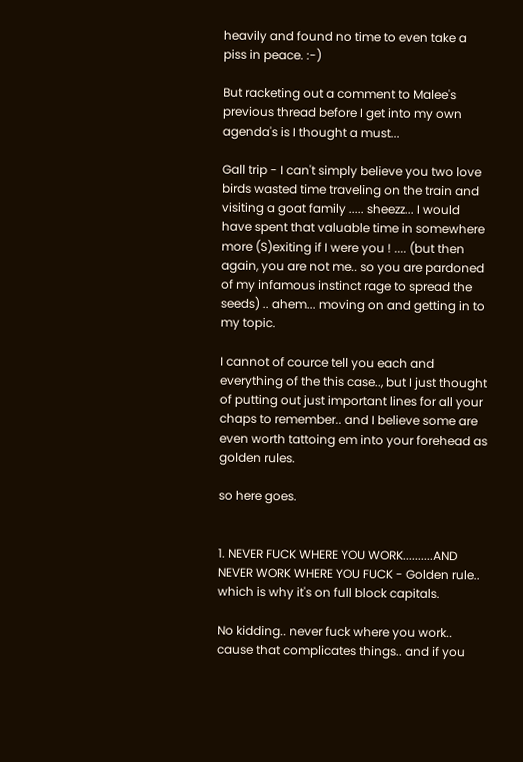heavily and found no time to even take a piss in peace. :-)

But racketing out a comment to Malee's previous thread before I get into my own agenda's is I thought a must...

Gall trip - I can't simply believe you two love birds wasted time traveling on the train and visiting a goat family ..... sheezz... I would have spent that valuable time in somewhere more (S)exiting if I were you ! .... (but then again, you are not me.. so you are pardoned of my infamous instinct rage to spread the seeds) .. ahem... moving on and getting in to my topic.

I cannot of cource tell you each and everything of the this case.., but I just thought of putting out just important lines for all your chaps to remember.. and I believe some are even worth tattoing em into your forehead as golden rules.

so here goes.


1. NEVER FUCK WHERE YOU WORK..........AND NEVER WORK WHERE YOU FUCK - Golden rule.. which is why it's on full block capitals.

No kidding.. never fuck where you work.. cause that complicates things.. and if you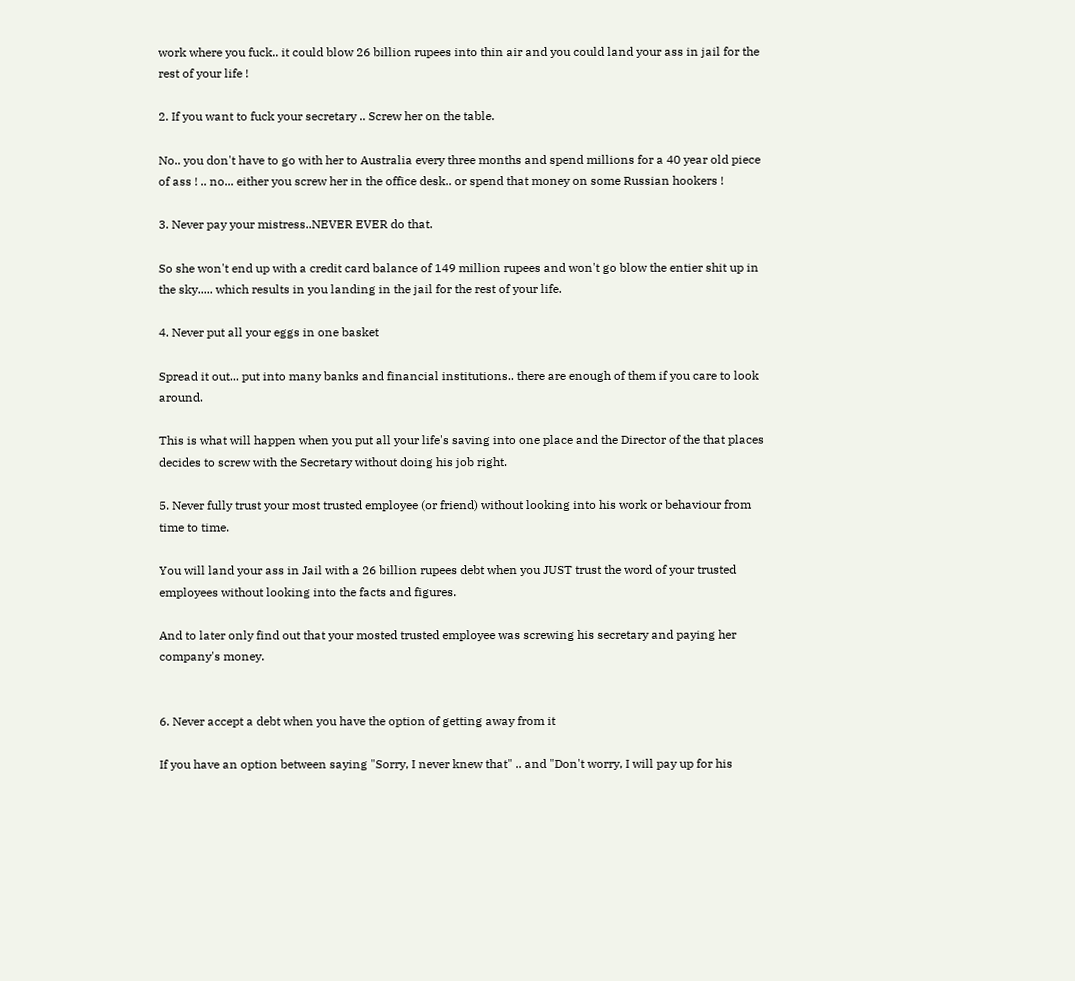work where you fuck.. it could blow 26 billion rupees into thin air and you could land your ass in jail for the rest of your life !

2. If you want to fuck your secretary .. Screw her on the table.

No.. you don't have to go with her to Australia every three months and spend millions for a 40 year old piece of ass ! .. no... either you screw her in the office desk.. or spend that money on some Russian hookers !

3. Never pay your mistress..NEVER EVER do that.

So she won't end up with a credit card balance of 149 million rupees and won't go blow the entier shit up in the sky..... which results in you landing in the jail for the rest of your life.

4. Never put all your eggs in one basket

Spread it out... put into many banks and financial institutions.. there are enough of them if you care to look around.

This is what will happen when you put all your life's saving into one place and the Director of the that places decides to screw with the Secretary without doing his job right.

5. Never fully trust your most trusted employee (or friend) without looking into his work or behaviour from time to time.

You will land your ass in Jail with a 26 billion rupees debt when you JUST trust the word of your trusted employees without looking into the facts and figures.

And to later only find out that your mosted trusted employee was screwing his secretary and paying her company's money.


6. Never accept a debt when you have the option of getting away from it

If you have an option between saying "Sorry, I never knew that" .. and "Don't worry, I will pay up for his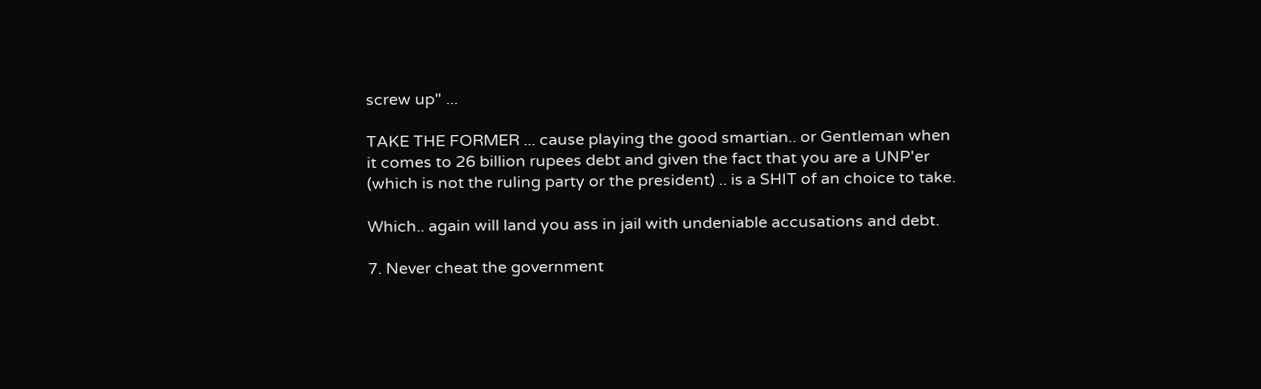screw up" ...

TAKE THE FORMER ... cause playing the good smartian.. or Gentleman when it comes to 26 billion rupees debt and given the fact that you are a UNP'er (which is not the ruling party or the president) .. is a SHIT of an choice to take.

Which.. again will land you ass in jail with undeniable accusations and debt.

7. Never cheat the government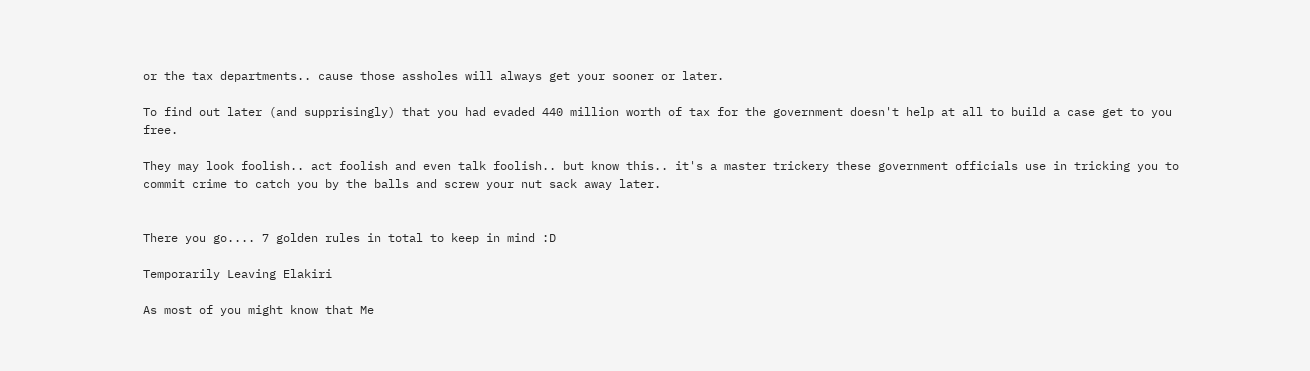or the tax departments.. cause those assholes will always get your sooner or later.

To find out later (and supprisingly) that you had evaded 440 million worth of tax for the government doesn't help at all to build a case get to you free.

They may look foolish.. act foolish and even talk foolish.. but know this.. it's a master trickery these government officials use in tricking you to commit crime to catch you by the balls and screw your nut sack away later.


There you go.... 7 golden rules in total to keep in mind :D

Temporarily Leaving Elakiri

As most of you might know that Me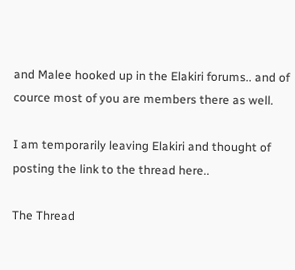and Malee hooked up in the Elakiri forums.. and of cource most of you are members there as well.

I am temporarily leaving Elakiri and thought of posting the link to the thread here..

The Thread